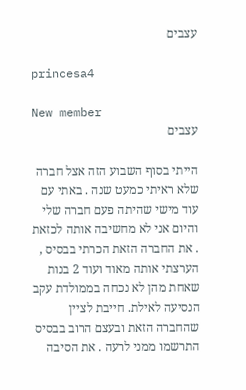עצבים

princesa4

New member
עצבים

הייתי בסוף השבוע הזה אצל חברה שלא ראיתי כמעט שנה . באתי עם עוד מישי שהיתה פעם חברה שלי והיום אני לא מחשיבה אותה לכזאת . את החברה הזאת הכרתי בבסיס , הערצתי אותה מאוד ועוד 2 בנות שאחת מהן לא נכחה בממולדת עקב הנסיעה לאילת. חייבת לציין שהחברה הזאת ובעצם הרוב בבסיס התרשמו ממני לרעה . את הסיבה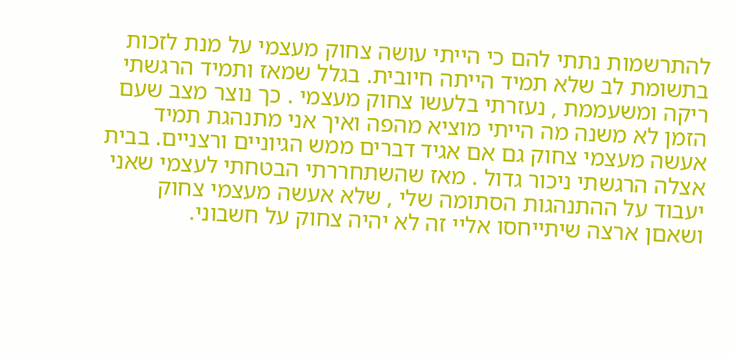להתרשמות נתתי להם כי הייתי עושה צחוק מעצמי על מנת לזכות בתשומת לב שלא תמיד הייתה חיובית. בגלל שמאז ותמיד הרגשתי ריקה ומשעממת , נעזרתי בלעשו צחוק מעצמי . כך נוצר מצב שעם הזמן לא משנה מה הייתי מוציא מהפה ואיך אני מתנהגת תמיד אעשה מעצמי צחוק גם אם אגיד דברים ממש הגיוניים ורצניים. בבית אצלה הרגשתי ניכור גדול . מאז שהשתחררתי הבטחתי לעצמי שאני יעבוד על ההתנהגות הסתומה שלי , שלא אעשה מעצמי צחוק ושאםן ארצה שיתייחסו אליי זה לא יהיה צחוק על חשבוני.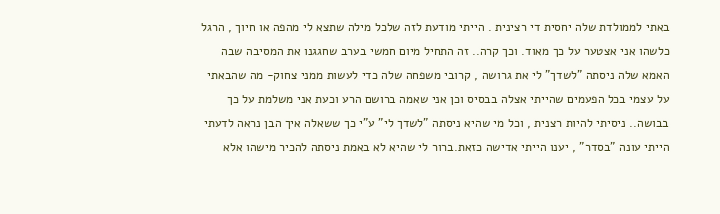באתי לממולדת שלה יחסית די רצינית . הייתי מודעת לזה שלכל מילה שתצא לי מהפה או חיוך , הרגל כלשהו אני אצטער על כך מאוד. וכך קרה.. זה התחיל מיום חמשי בערב שחגגנו את המסיבה שבה האמא שלה ניסתה "לשדך" לי את גרושה , קרובי משפחה שלה כדי לעשות ממני צחוק- מה שהבאתי על עצמי בכל הפעמים שהייתי אצלה בבסיס וכן אני שאמה ברושם הרע וכעת אני משלמת על כך בבושה.. ניסיתי להיות רצנית , וכל מי שהיא ניסתה "לשדך לי" ע"י כך ששאלה איך הבן נראה לדעתי הייתי עונה "בסדר" , יענו הייתי אדישה כזאת.ברור לי שהיא לא באמת ניסתה להכיר מישהו אלא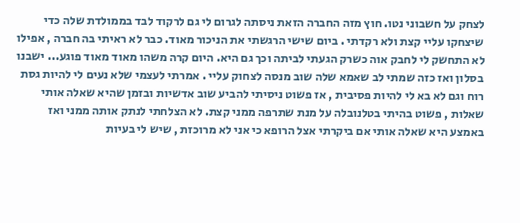לצחק על חשבוני נטו. חוץ מזה החברה הזאת ניסתה לגרום לי גם לרקוד לבד בממולדת שלה כדי שיצחקו עליי קצת ולא רקדתי . ביום שישי הרגשתי את הניכור מאוד. כבר לא ראיתי בה חברה , אפילו לא התחשק לי לחבק אוה כשרק הגעתי לביתה וכך גם היא. היום קרה משהו מאוד מאוד פוגע... ישבנו בסלון ואז כזה שמתי לב שאמא שלה שוב מנסה לצחוק עליי . אמרתי לעצמי שלא נעים לי להיות גסת רוח וגם לא בא לי להיות פסיבית , אז פשוט ניסיתי להביע שוב אדשיות ובזמן שהיא שאלה אותי שאלות , פשוט בהיתי בטלנובלה על מנת שתרפה ממני קצת. לא הצלחתי לנתק אותה ממני ואז באמצע היא שאלה אותי אם ביקרתי אצל הרופא כי אני לא מרוכזת , שיש לי בעיות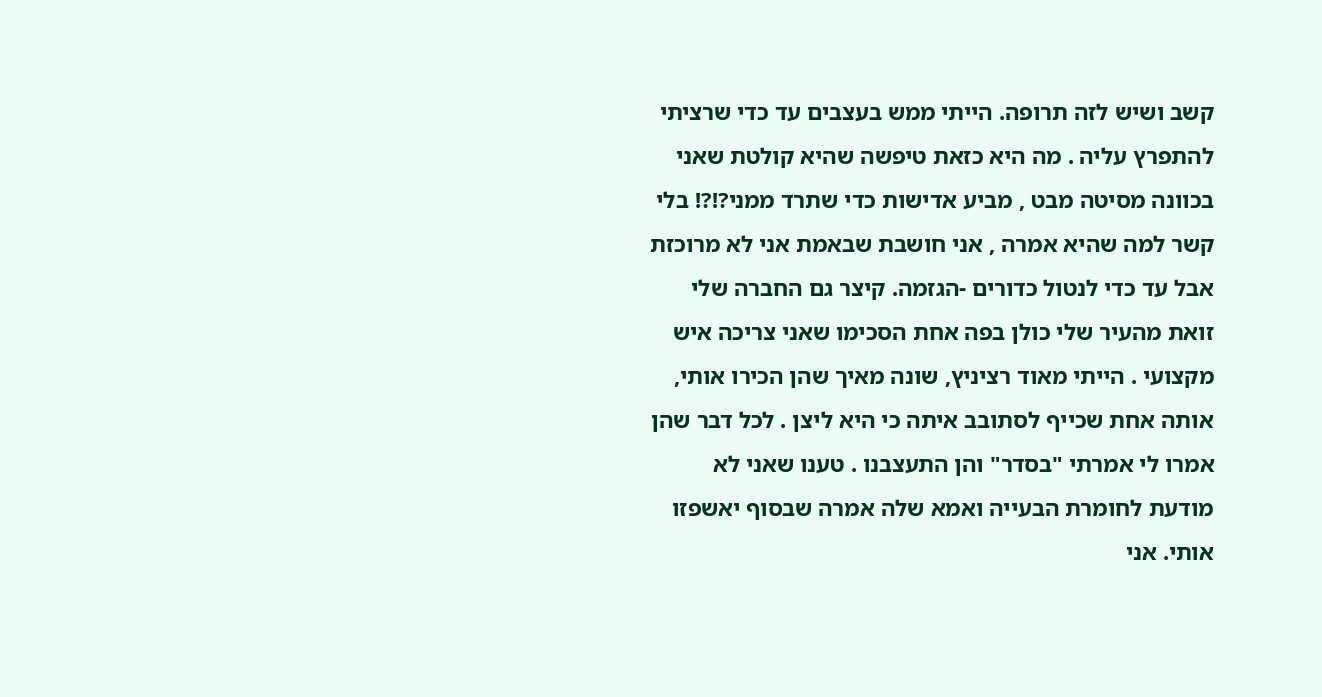קשב ושיש לזה תרופה. הייתי ממש בעצבים עד כדי שרציתי להתפרץ עליה . מה היא כזאת טיפשה שהיא קולטת שאני בכוונה מסיטה מבט , מביע אדישות כדי שתרד ממני?!?! בלי קשר למה שהיא אמרה , אני חושבת שבאמת אני לא מרוכזת אבל עד כדי לנטול כדורים -הגזמה. קיצר גם החברה שלי זואת מהעיר שלי כולן בפה אחת הסכימו שאני צריכה איש מקצועי . הייתי מאוד רציניץ, שונה מאיך שהן הכירו אותי, אותה אחת שכייף לסתובב איתה כי היא ליצן . לכל דבר שהן אמרו לי אמרתי "בסדר" והן התעצבנו . טענו שאני לא מודעת לחומרת הבעייה ואמא שלה אמרה שבסוף יאשפזו אותי. אני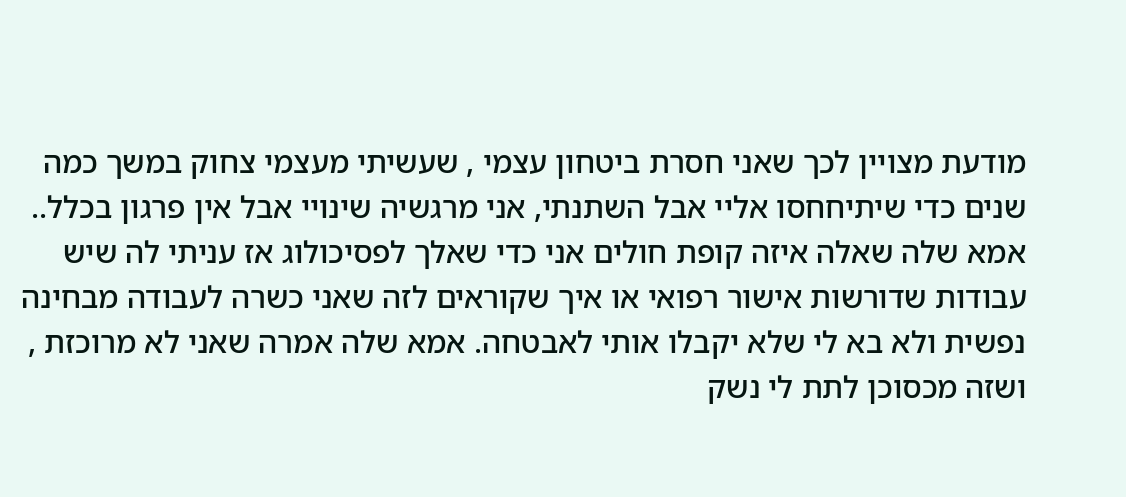מודעת מצויין לכך שאני חסרת ביטחון עצמי , שעשיתי מעצמי צחוק במשך כמה שנים כדי שיתיחחסו אליי אבל השתנתי, אני מרגשיה שינויי אבל אין פרגון בכלל.. אמא שלה שאלה איזה קופת חולים אני כדי שאלך לפסיכולוג אז עניתי לה שיש עבודות שדורשות אישור רפואי או איך שקוראים לזה שאני כשרה לעבודה מבחינה נפשית ולא בא לי שלא יקבלו אותי לאבטחה. אמא שלה אמרה שאני לא מרוכזת , ושזה מכסוכן לתת לי נשק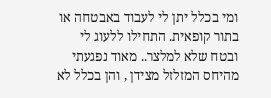ומי בכלל יתן לי לעבוד באבטחה או בתור קופאית. התחילו ללעוג לי ובטח שלא למלצר.. מאוד נפגעתי מהיחס המזלזל מצידן , והן בכלל לא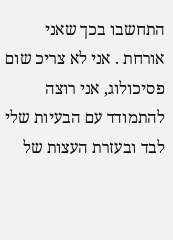התחשבו בכך שאני אורחת . אני לא צריכ שום פסיכולוג, אני רוצה להתמודד עם הבעיות שלי לבד ובעזרת העצות של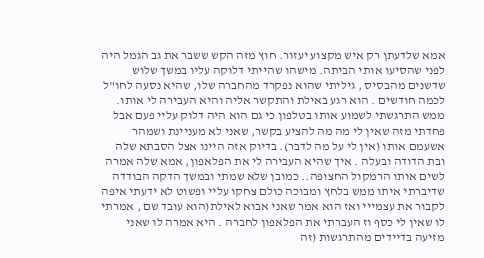אמא שלדעתן רק איש מקצוע יעזור. חוץ מזה הקש ששבר את גב הגמל היה לפני שהסיעו אותי הביתה. מישהו שהייתי דלוקה עליו במשך שלוש שדשנים מהבסיס , גיליתי שהוא נפקרד מהחברה שלו, שהיא נסעה לחו"ל לכמה חודשים . הוא רגע באילת והתקשר אליה והיא העבירה לי אותו. ממש התרגשתי לשמוע אותו בטלפון כי גם הוא היה דלוק עליי פעם אבל פחדתי מזה שאין לי מה מה להציע בקשר, שאני לא מעניינת ושמהר אשעמם אותו (אין לי על מה לדבר). בדיוק אזה היינו אצל הסבתא שלה ובת הדודה ובעלה . איך שהיא העבירה לי את הפלאפון, אמא שלה אמרה לשים אותו הרמקול החצופה.. כמובן שלא שמתי ובמשך הדקה הבודדה שדיברתי איתו ממש בלחץ ומבוכה כולם צחקו עליי ופשוט לא ידעתי איפה לקבור את עצמייי ואז הוא אמר שאני אבוא לאילת(הוא עובד שם , אמרתי לו שאין לי כסף וז העברתי את הפלאפון לחברה . היא אמרה לו שאני מזיעה בדיידים מהתרגשות (זה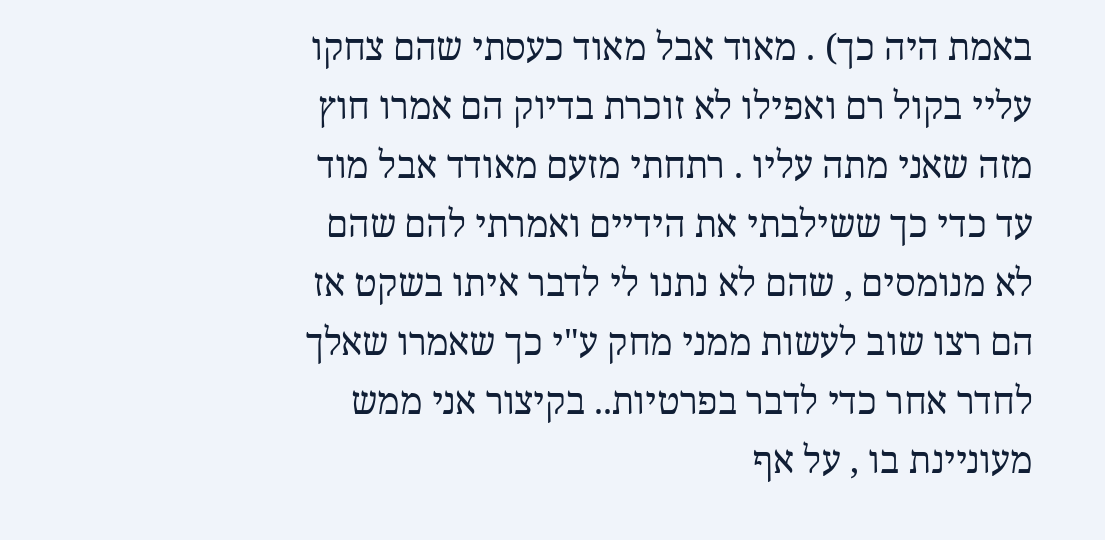באמת היה כך) . מאוד אבל מאוד כעסתי שהם צחקו עליי בקול רם ואפילו לא זוכרת בדיוק הם אמרו חוץ מזה שאני מתה עליו . רתחתי מזעם מאודד אבל מוד עד כדי כך ששילבתי את הידיים ואמרתי להם שהם לא מנומסים , שהם לא נתנו לי לדבר איתו בשקט אז הם רצו שוב לעשות ממני מחק ע"י כך שאמרו שאלך לחדר אחר כדי לדבר בפרטיות.. בקיצור אני ממש מעוניינת בו , על אף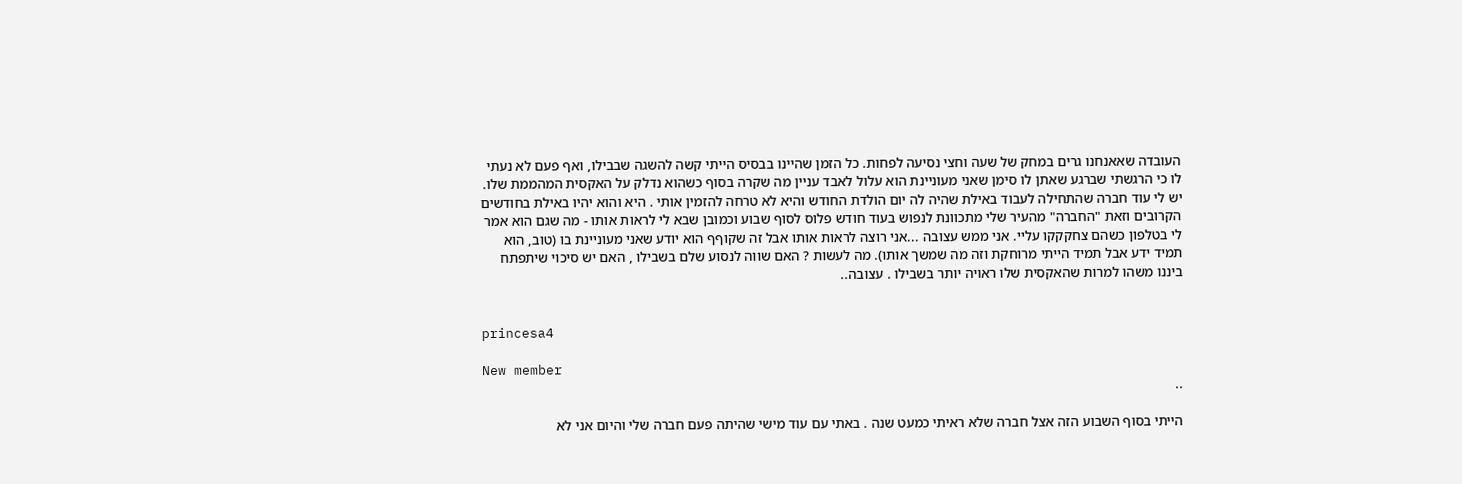העובדה שאאנחנו גרים במחק של שעה וחצי נסיעה לפחות. כל הזמן שהיינו בבסיס הייתי קשה להשגה שבבילו, ואף פעם לא נעתי לו כי הרגשתי שברגע שאתן לו סימן שאני מעוניינת הוא עלול לאבד עניין מה שקרה בסוף כשהוא נדלק על האקסית המהממת שלו. יש לי עוד חברה שהתחילה לעבוד באילת שהיה לה יום הולדת החודש והיא לא טרחה להזמין אותי . היא והוא יהיו באילת בחודשים הקרובים וזאת "החברה" מהעיר שלי מתכוונת לנפוש בעוד חודש פלוס לסוף שבוע וכמובן שבא לי לראות אותו - מה שגם הוא אמר לי בטלפון כשהם צחקקקו עליי. אני ממש עצובה ...אני רוצה לראות אותו אבל זה שקוףף הוא יודע שאני מעוניינת בו (טוב, הוא תמיד ידע אבל תמיד הייתי מרוחקת וזה מה שמשך אותו). מה לעשות ? האם שווה לנסוע שלם בשבילו , האם יש סיכוי שיתפתח ביננו משהו למרות שהאקסית שלו ראויה יותר בשבילו . עצובה..


princesa4

New member
..

הייתי בסוף השבוע הזה אצל חברה שלא ראיתי כמעט שנה . באתי עם עוד מישי שהיתה פעם חברה שלי והיום אני לא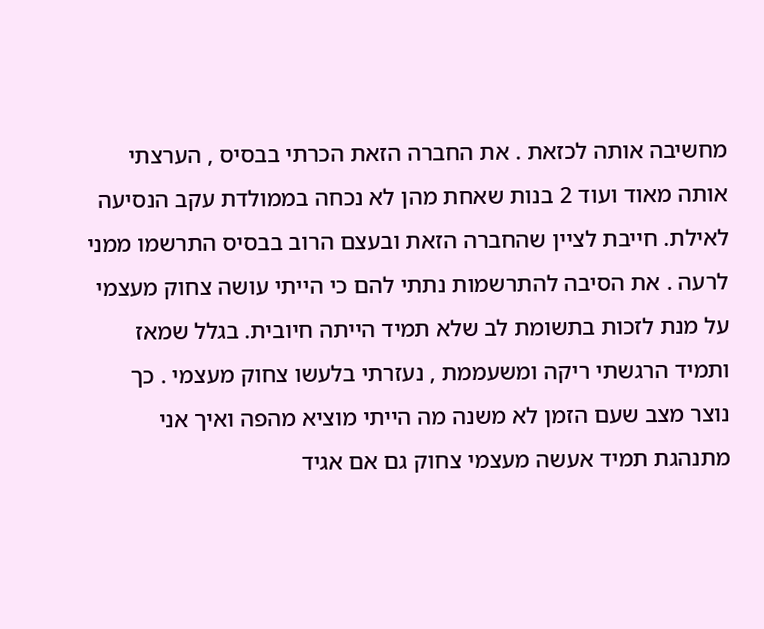מחשיבה אותה לכזאת . את החברה הזאת הכרתי בבסיס , הערצתי אותה מאוד ועוד 2 בנות שאחת מהן לא נכחה בממולדת עקב הנסיעה לאילת. חייבת לציין שהחברה הזאת ובעצם הרוב בבסיס התרשמו ממני לרעה . את הסיבה להתרשמות נתתי להם כי הייתי עושה צחוק מעצמי על מנת לזכות בתשומת לב שלא תמיד הייתה חיובית. בגלל שמאז ותמיד הרגשתי ריקה ומשעממת , נעזרתי בלעשו צחוק מעצמי . כך נוצר מצב שעם הזמן לא משנה מה הייתי מוציא מהפה ואיך אני מתנהגת תמיד אעשה מעצמי צחוק גם אם אגיד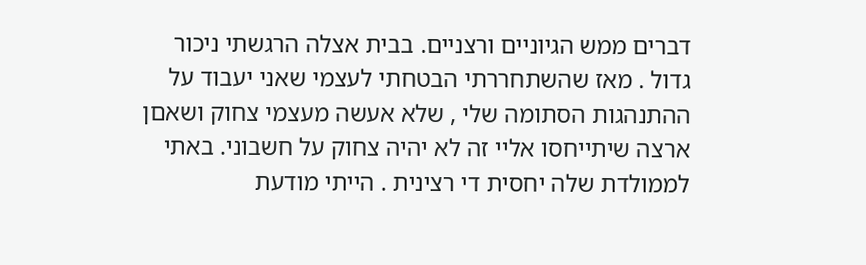דברים ממש הגיוניים ורצניים. בבית אצלה הרגשתי ניכור גדול . מאז שהשתחררתי הבטחתי לעצמי שאני יעבוד על ההתנהגות הסתומה שלי , שלא אעשה מעצמי צחוק ושאםן ארצה שיתייחסו אליי זה לא יהיה צחוק על חשבוני. באתי לממולדת שלה יחסית די רצינית . הייתי מודעת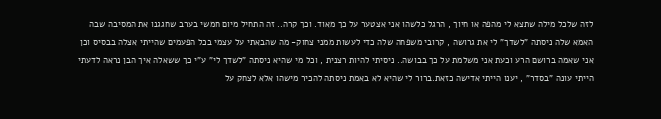לזה שלכל מילה שתצא לי מהפה או חיוך , הרגל כלשהו אני אצטער על כך מאוד. וכך קרה.. זה התחיל מיום חמשי בערב שחגגנו את המסיבה שבה האמא שלה ניסתה "לשדך" לי את גרושה , קרובי משפחה שלה כדי לעשות ממני צחוק- מה שהבאתי על עצמי בכל הפעמים שהייתי אצלה בבסיס וכן אני שאמה ברושם הרע וכעת אני משלמת על כך בבושה.. ניסיתי להיות רצנית , וכל מי שהיא ניסתה "לשדך לי" ע"י כך ששאלה איך הבן נראה לדעתי הייתי עונה "בסדר" , יענו הייתי אדישה כזאת.ברור לי שהיא לא באמת ניסתה להכיר מישהו אלא לצחק על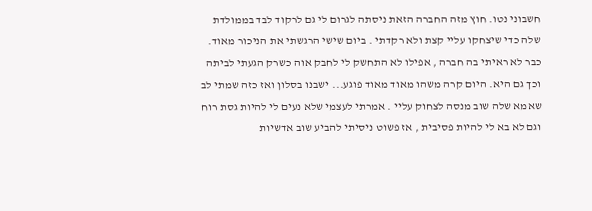חשבוני נטו. חוץ מזה החברה הזאת ניסתה לגרום לי גם לרקוד לבד בממולדת שלה כדי שיצחקו עליי קצת ולא רקדתי . ביום שישי הרגשתי את הניכור מאוד. כבר לא ראיתי בה חברה , אפילו לא התחשק לי לחבק אוה כשרק הגעתי לביתה וכך גם היא. היום קרה משהו מאוד מאוד פוגע... ישבנו בסלון ואז כזה שמתי לב שאמא שלה שוב מנסה לצחוק עליי . אמרתי לעצמי שלא נעים לי להיות גסת רוח וגם לא בא לי להיות פסיבית , אז פשוט ניסיתי להביע שוב אדשיות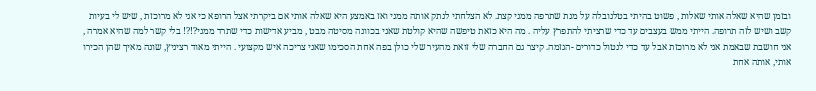ובזמן שהיא שאלה אותי שאלות , פשוט בהיתי בטלנובלה על מנת שתרפה ממני קצת. לא הצלחתי לנתק אותה ממני ואז באמצע היא שאלה אותי אם ביקרתי אצל הרופא כי אני לא מרוכזת , שיש לי בעיות קשב ושיש לזה תרופה. הייתי ממש בעצבים עד כדי שרציתי להתפרץ עליה . מה היא כזאת טיפשה שהיא קולטת שאני בכוונה מסיטה מבט , מביע אדישות כדי שתרד ממני?!?! בלי קשר למה שהיא אמרה , אני חושבת שבאמת אני לא מרוכזת אבל עד כדי לנטול כדורים -הגזמה. קיצר גם החברה שלי זואת מהעיר שלי כולן בפה אחת הסכימו שאני צריכה איש מקצועי . הייתי מאוד רציניץ, שונה מאיך שהן הכירו אותי, אותה אחת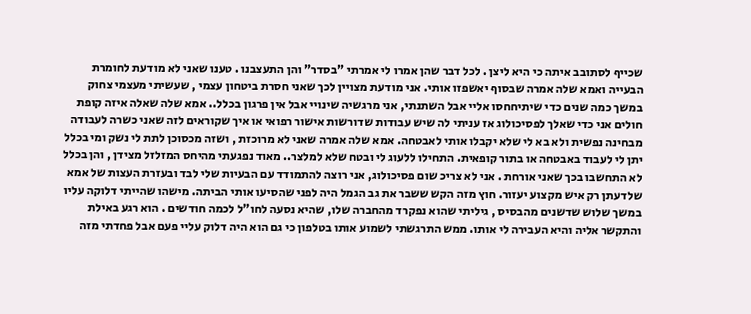שכייף לסתובב איתה כי היא ליצן . לכל דבר שהן אמרו לי אמרתי "בסדר" והן התעצבנו . טענו שאני לא מודעת לחומרת הבעייה ואמא שלה אמרה שבסוף יאשפזו אותי. אני מודעת מצויין לכך שאני חסרת ביטחון עצמי , שעשיתי מעצמי צחוק במשך כמה שנים כדי שיתיחחסו אליי אבל השתנתי, אני מרגשיה שינויי אבל אין פרגון בכלל.. אמא שלה שאלה איזה קופת חולים אני כדי שאלך לפסיכולוג אז עניתי לה שיש עבודות שדורשות אישור רפואי או איך שקוראים לזה שאני כשרה לעבודה מבחינה נפשית ולא בא לי שלא יקבלו אותי לאבטחה. אמא שלה אמרה שאני לא מרוכזת , ושזה מכסוכן לתת לי נשק ומי בכלל יתן לי לעבוד באבטחה או בתור קופאית. התחילו ללעוג לי ובטח שלא למלצר.. מאוד נפגעתי מהיחס המזלזל מצידן , והן בכלל לא התחשבו בכך שאני אורחת . אני לא צריכ שום פסיכולוג, אני רוצה להתמודד עם הבעיות שלי לבד ובעזרת העצות של אמא שלדעתן רק איש מקצוע יעזור. חוץ מזה הקש ששבר את גב הגמל היה לפני שהסיעו אותי הביתה. מישהו שהייתי דלוקה עליו במשך שלוש שדשנים מהבסיס , גיליתי שהוא נפקרד מהחברה שלו, שהיא נסעה לחו"ל לכמה חודשים . הוא רגע באילת והתקשר אליה והיא העבירה לי אותו. ממש התרגשתי לשמוע אותו בטלפון כי גם הוא היה דלוק עליי פעם אבל פחדתי מזה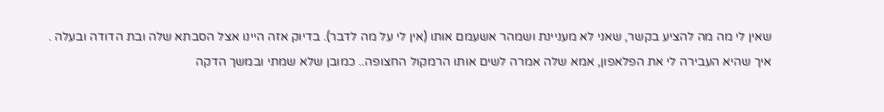שאין לי מה מה להציע בקשר, שאני לא מעניינת ושמהר אשעמם אותו (אין לי על מה לדבר). בדיוק אזה היינו אצל הסבתא שלה ובת הדודה ובעלה . איך שהיא העבירה לי את הפלאפון, אמא שלה אמרה לשים אותו הרמקול החצופה.. כמובן שלא שמתי ובמשך הדקה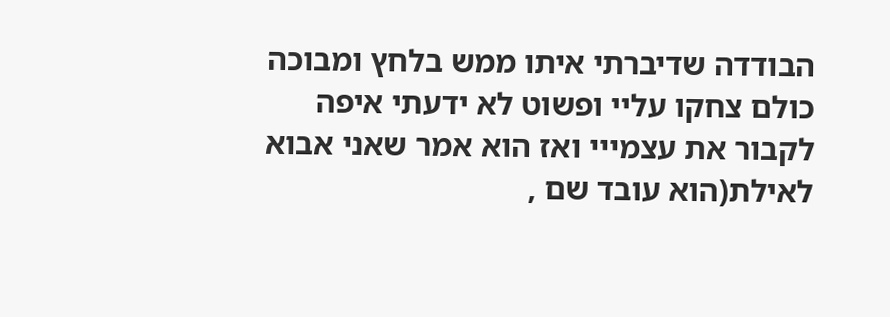הבודדה שדיברתי איתו ממש בלחץ ומבוכה כולם צחקו עליי ופשוט לא ידעתי איפה לקבור את עצמייי ואז הוא אמר שאני אבוא לאילת(הוא עובד שם ,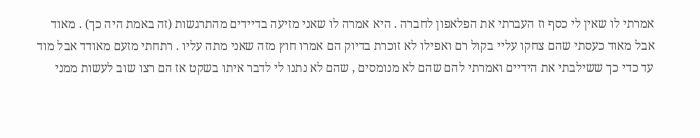אמרתי לו שאין לי כסף וז העברתי את הפלאפון לחברה . היא אמרה לו שאני מזיעה בדיידים מהתרגשות (זה באמת היה כך) . מאוד אבל מאוד כעסתי שהם צחקו עליי בקול רם ואפילו לא זוכרת בדיוק הם אמרו חוץ מזה שאני מתה עליו . רתחתי מזעם מאודד אבל מוד עד כדי כך ששילבתי את הידיים ואמרתי להם שהם לא מנומסים , שהם לא נתנו לי לדבר איתו בשקט אז הם רצו שוב לעשות ממני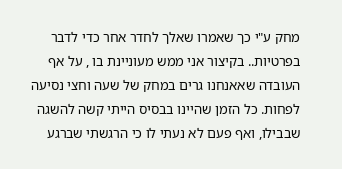מחק ע"י כך שאמרו שאלך לחדר אחר כדי לדבר בפרטיות.. בקיצור אני ממש מעוניינת בו , על אף העובדה שאאנחנו גרים במחק של שעה וחצי נסיעה לפחות. כל הזמן שהיינו בבסיס הייתי קשה להשגה שבבילו, ואף פעם לא נעתי לו כי הרגשתי שברגע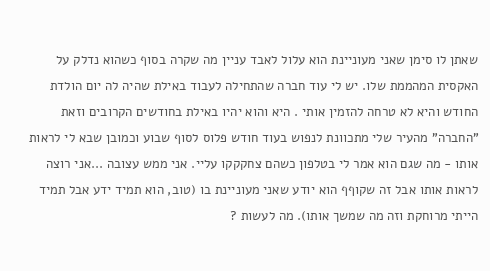שאתן לו סימן שאני מעוניינת הוא עלול לאבד עניין מה שקרה בסוף כשהוא נדלק על האקסית המהממת שלו. יש לי עוד חברה שהתחילה לעבוד באילת שהיה לה יום הולדת החודש והיא לא טרחה להזמין אותי . היא והוא יהיו באילת בחודשים הקרובים וזאת "החברה" מהעיר שלי מתכוונת לנפוש בעוד חודש פלוס לסוף שבוע וכמובן שבא לי לראות אותו - מה שגם הוא אמר לי בטלפון כשהם צחקקקו עליי. אני ממש עצובה ...אני רוצה לראות אותו אבל זה שקוףף הוא יודע שאני מעוניינת בו (טוב, הוא תמיד ידע אבל תמיד הייתי מרוחקת וזה מה שמשך אותו). מה לעשות ?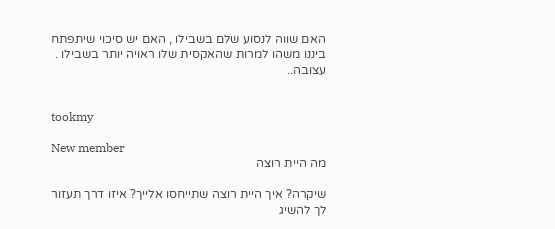האם שווה לנסוע שלם בשבילו , האם יש סיכוי שיתפתח ביננו משהו למרות שהאקסית שלו ראויה יותר בשבילו . עצובה..


tookmy

New member
מה היית רוצה

שיקרה? איך היית רוצה שתייחסו אלייך? איזו דרך תעזור לך להשיג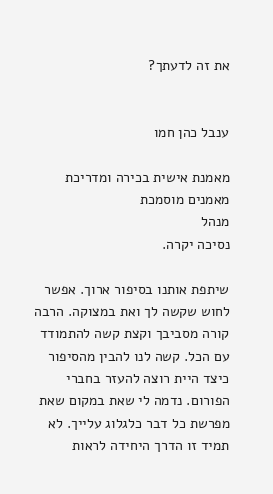את זה לדעתך?


ענבל כהן חמו

מאמנת אישית בכירה ומדריכת מאמנים מוסמכת
מנהל
נסיכה יקרה.

שיתפת אותנו בסיפור ארוך. אפשר לחוש שקשה לך ואת במצוקה. הרבה קורה מסביבך וקצת קשה להתמודד עם הכל. קשה לנו להבין מהסיפור כיצד היית רוצה להעזר בחברי הפורום. נדמה לי שאת במקום שאת מפרשת כל דבר כלגלוג עלייך. לא תמיד זו הדרך היחידה לראות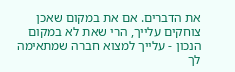את הדברים. אם את במקום שאכן צוחקים עלייך, הרי שאת לא במקום הנכון - עלייך למצוא חברה שמתאימה לך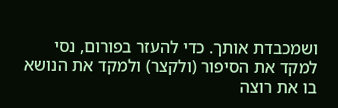ושמכבדת אותך. כדי להעזר בפורום, נסי למקד את הסיפור (ולקצר) ולמקד את הנושא בו את רוצה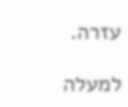עזרה.

למעלה